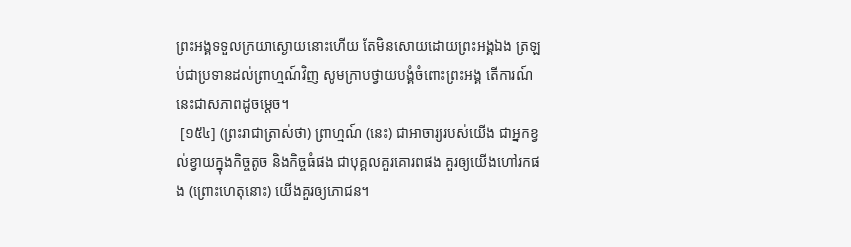ព្រះអង្គទទួលក្រយាស្ងោយនោះហើយ តែមិនសោយដោយព្រះអង្គឯង ត្រឡប់ជាប្រទានដល់ព្រាហ្មណ៍វិញ សូមក្រាបថ្វាយបង្គំចំពោះព្រះអង្គ តើការណ៍នេះជាសភាពដូចម្តេច។
 [១៥៤] (ព្រះរាជាត្រាស់ថា) ព្រាហ្មណ៍ (នេះ) ជាអាចារ្យរបស់យើង ជាអ្នកខ្វល់ខ្វាយក្នុងកិច្ចតូច និងកិច្ចធំផង ជាបុគ្គលគួរគោរពផង គួរឲ្យយើងហៅរកផង (ព្រោះហេតុនោះ) យើងគួរឲ្យភោជន។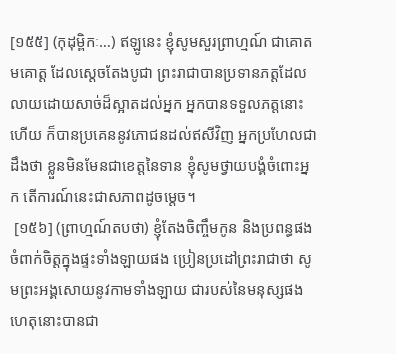[១៥៥] (កុដុម្ពិកៈ…) ឥឡូនេះ ខ្ញុំសូមសួរព្រាហ្មណ៍ ជាគោតមគោត្ត ដែលស្តេចតែងបូជា ព្រះរាជាបានប្រទានភត្តដែលលាយដោយសាច់ដ៏ស្អាតដល់អ្នក អ្នកបានទទួលភត្តនោះហើយ ក៏បានប្រគេននូវភោជនដល់ឥសីវិញ អ្នកប្រហែលជាដឹងថា ខ្លួនមិនមែនជាខេត្តនៃទាន ខ្ញុំសូមថ្វាយបង្គំចំពោះអ្នក តើការណ៍នេះជាសភាពដូចម្តេច។
 [១៥៦] (ព្រាហ្មណ៍តបថា) ខ្ញុំតែងចិញ្ចឹមកូន និងប្រពន្ធផង ចំពាក់ចិត្តក្នុងផ្ទះទាំងឡាយផង ប្រៀនប្រដៅព្រះរាជាថា សូមព្រះអង្គសោយនូវកាមទាំងឡាយ ជារបស់នៃមនុស្សផង ហេតុនោះបានជា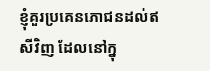ខ្ញុំគួរប្រគេនភោជនដល់ឥសីវិញ ដែលនៅក្នុ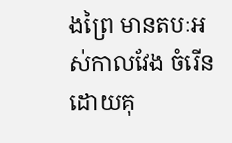ងព្រៃ មានតបៈអស់កាលវែង ចំរើនដោយគុ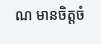ណ មានចិត្តចំ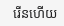រើនហើយ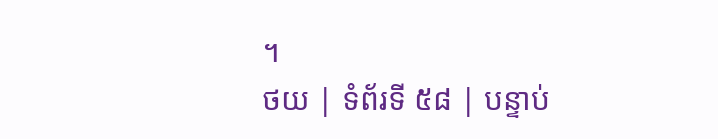។
ថយ | ទំព័រទី ៥៨ | បន្ទាប់